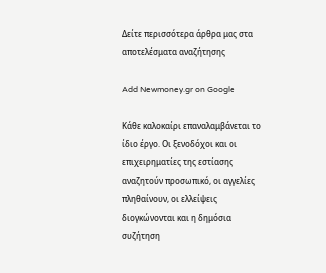Δείτε περισσότερα άρθρα μας στα αποτελέσματα αναζήτησης

Add Newmoney.gr on Google

Κάθε καλοκαίρι επαναλαμβάνεται το ίδιο έργο. Οι ξενοδόχοι και οι επιχειρηματίες της εστίασης αναζητούν προσωπικό, οι αγγελίες πληθαίνουν, οι ελλείψεις διογκώνονται και η δημόσια συζήτηση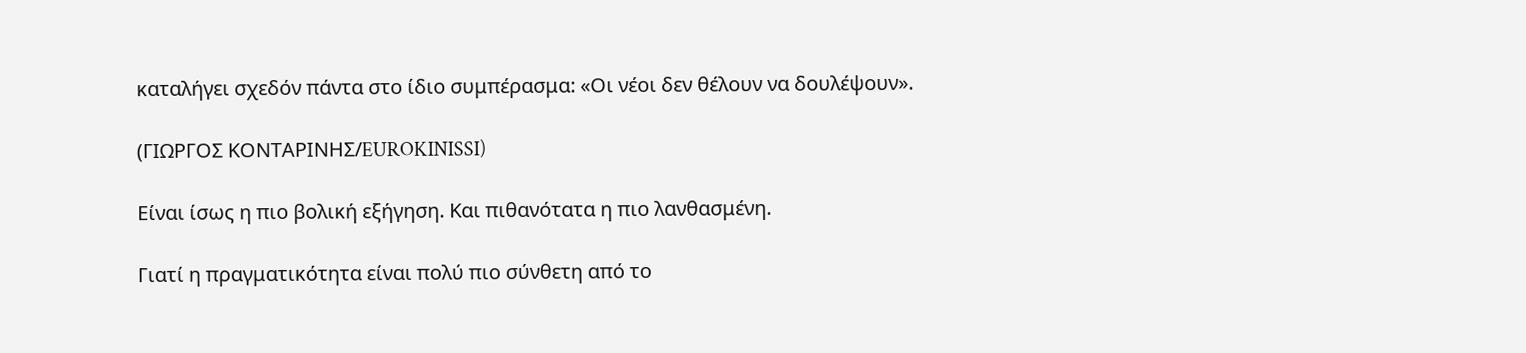καταλήγει σχεδόν πάντα στο ίδιο συμπέρασμα: «Οι νέοι δεν θέλουν να δουλέψουν».

(ΓΙΩΡΓΟΣ ΚΟΝΤΑΡΙΝΗΣ/EUROKINISSI)

Είναι ίσως η πιο βολική εξήγηση. Και πιθανότατα η πιο λανθασμένη.

Γιατί η πραγματικότητα είναι πολύ πιο σύνθετη από το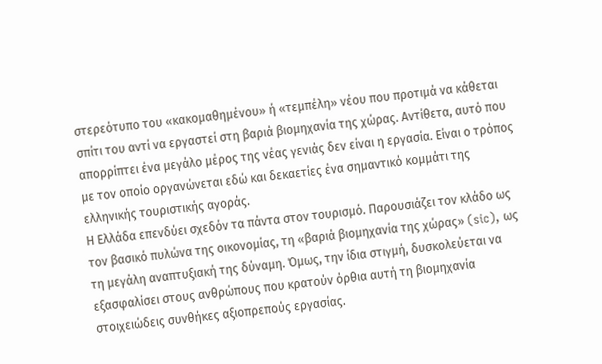στερεότυπο του «κακομαθημένου» ή «τεμπέλη» νέου που προτιμά να κάθεται σπίτι του αντί να εργαστεί στη βαριά βιομηχανία της χώρας. Αντίθετα, αυτό που απορρίπτει ένα μεγάλο μέρος της νέας γενιάς δεν είναι η εργασία. Είναι ο τρόπος με τον οποίο οργανώνεται εδώ και δεκαετίες ένα σημαντικό κομμάτι της ελληνικής τουριστικής αγοράς.
Η Ελλάδα επενδύει σχεδόν τα πάντα στον τουρισμό. Παρουσιάζει τον κλάδο ως τον βασικό πυλώνα της οικονομίας, τη «βαριά βιομηχανία της χώρας» (sic), ως τη μεγάλη αναπτυξιακή της δύναμη. Όμως, την ίδια στιγμή, δυσκολεύεται να εξασφαλίσει στους ανθρώπους που κρατούν όρθια αυτή τη βιομηχανία στοιχειώδεις συνθήκες αξιοπρεπούς εργασίας.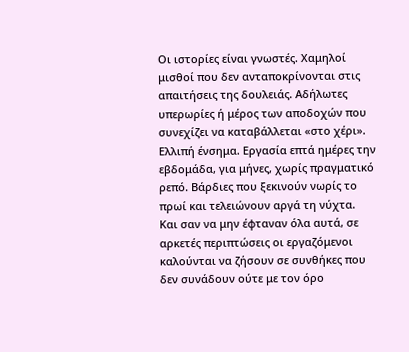Οι ιστορίες είναι γνωστές. Χαμηλοί μισθοί που δεν ανταποκρίνονται στις απαιτήσεις της δουλειάς. Αδήλωτες υπερωρίες ή μέρος των αποδοχών που συνεχίζει να καταβάλλεται «στο χέρι». Ελλιπή ένσημα. Εργασία επτά ημέρες την εβδομάδα, για μήνες, χωρίς πραγματικό ρεπό. Βάρδιες που ξεκινούν νωρίς το πρωί και τελειώνουν αργά τη νύχτα.
Και σαν να μην έφταναν όλα αυτά, σε αρκετές περιπτώσεις οι εργαζόμενοι καλούνται να ζήσουν σε συνθήκες που δεν συνάδουν ούτε με τον όρο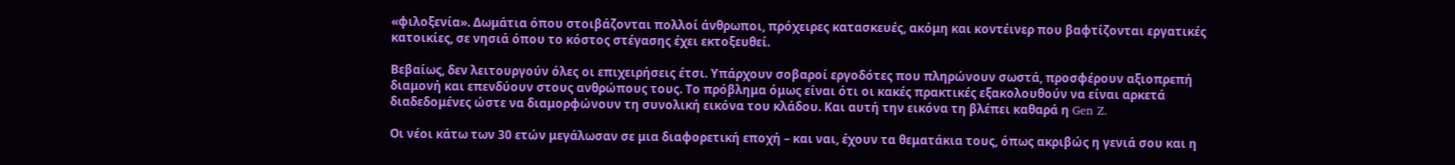«φιλοξενία». Δωμάτια όπου στοιβάζονται πολλοί άνθρωποι, πρόχειρες κατασκευές, ακόμη και κοντέινερ που βαφτίζονται εργατικές κατοικίες, σε νησιά όπου το κόστος στέγασης έχει εκτοξευθεί.

Βεβαίως, δεν λειτουργούν όλες οι επιχειρήσεις έτσι. Υπάρχουν σοβαροί εργοδότες που πληρώνουν σωστά, προσφέρουν αξιοπρεπή διαμονή και επενδύουν στους ανθρώπους τους. Το πρόβλημα όμως είναι ότι οι κακές πρακτικές εξακολουθούν να είναι αρκετά διαδεδομένες ώστε να διαμορφώνουν τη συνολική εικόνα του κλάδου. Και αυτή την εικόνα τη βλέπει καθαρά η Gen Z.

Οι νέοι κάτω των 30 ετών μεγάλωσαν σε μια διαφορετική εποχή – και ναι, έχουν τα θεματάκια τους, όπως ακριβώς η γενιά σου και η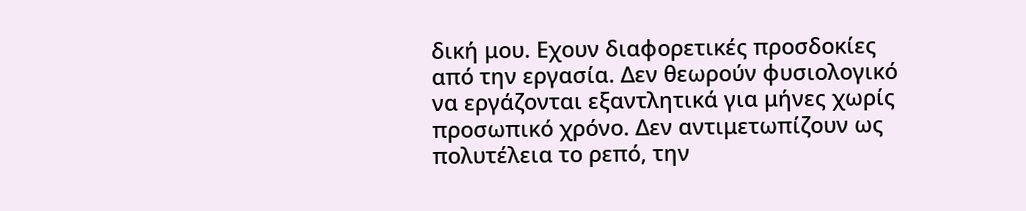δική μου. Εχουν διαφορετικές προσδοκίες από την εργασία. Δεν θεωρούν φυσιολογικό να εργάζονται εξαντλητικά για μήνες χωρίς προσωπικό χρόνο. Δεν αντιμετωπίζουν ως πολυτέλεια το ρεπό, την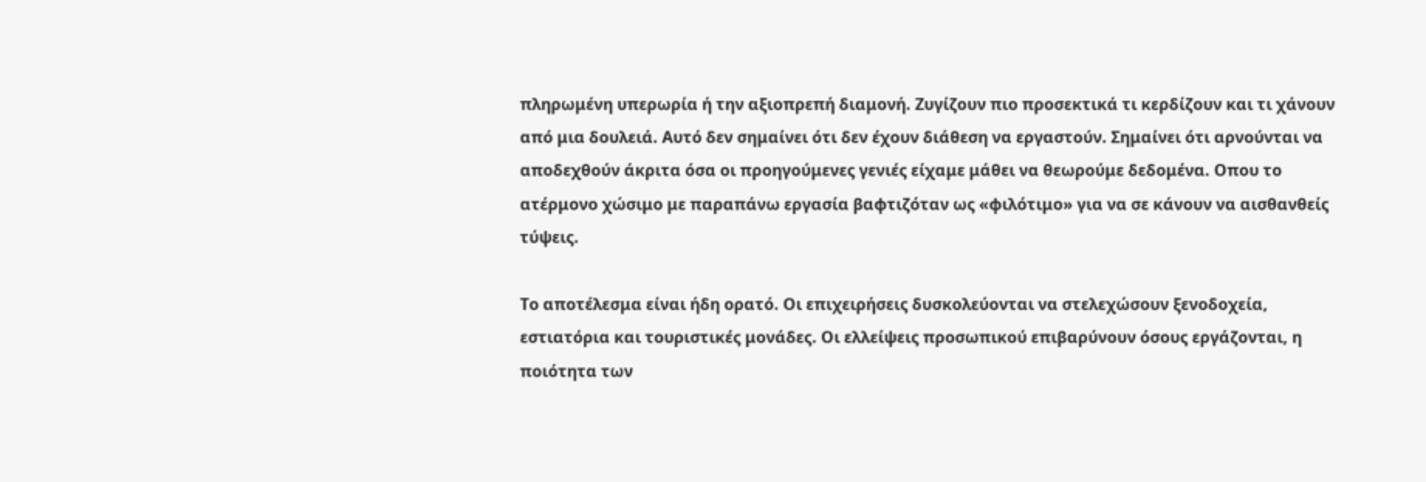πληρωμένη υπερωρία ή την αξιοπρεπή διαμονή. Ζυγίζουν πιο προσεκτικά τι κερδίζουν και τι χάνουν από μια δουλειά. Αυτό δεν σημαίνει ότι δεν έχουν διάθεση να εργαστούν. Σημαίνει ότι αρνούνται να αποδεχθούν άκριτα όσα οι προηγούμενες γενιές είχαμε μάθει να θεωρούμε δεδομένα. Οπου το ατέρμονο χώσιμο με παραπάνω εργασία βαφτιζόταν ως «φιλότιμο» για να σε κάνουν να αισθανθείς τύψεις.

Το αποτέλεσμα είναι ήδη ορατό. Οι επιχειρήσεις δυσκολεύονται να στελεχώσουν ξενοδοχεία, εστιατόρια και τουριστικές μονάδες. Οι ελλείψεις προσωπικού επιβαρύνουν όσους εργάζονται, η ποιότητα των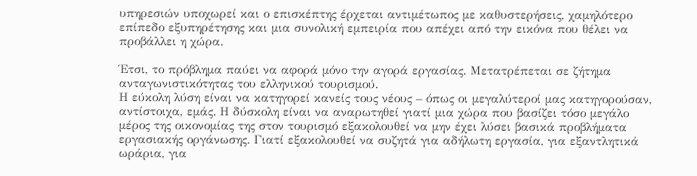υπηρεσιών υποχωρεί και ο επισκέπτης έρχεται αντιμέτωπος με καθυστερήσεις, χαμηλότερο επίπεδο εξυπηρέτησης και μια συνολική εμπειρία που απέχει από την εικόνα που θέλει να προβάλλει η χώρα.

Έτσι, το πρόβλημα παύει να αφορά μόνο την αγορά εργασίας. Μετατρέπεται σε ζήτημα ανταγωνιστικότητας του ελληνικού τουρισμού.
Η εύκολη λύση είναι να κατηγορεί κανείς τους νέους – όπως οι μεγαλύτεροί μας κατηγορούσαν, αντίστοιχα, εμάς. Η δύσκολη είναι να αναρωτηθεί γιατί μια χώρα που βασίζει τόσο μεγάλο μέρος της οικονομίας της στον τουρισμό εξακολουθεί να μην έχει λύσει βασικά προβλήματα εργασιακής οργάνωσης. Γιατί εξακολουθεί να συζητά για αδήλωτη εργασία, για εξαντλητικά ωράρια, για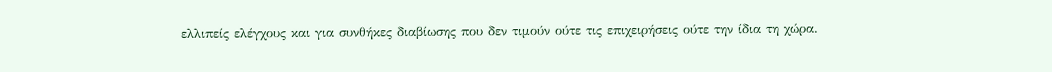ελλιπείς ελέγχους και για συνθήκες διαβίωσης που δεν τιμούν ούτε τις επιχειρήσεις ούτε την ίδια τη χώρα.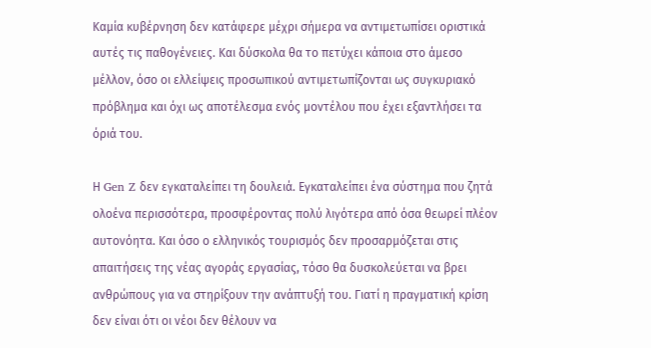Καμία κυβέρνηση δεν κατάφερε μέχρι σήμερα να αντιμετωπίσει οριστικά αυτές τις παθογένειες. Και δύσκολα θα το πετύχει κάποια στο άμεσο μέλλον, όσο οι ελλείψεις προσωπικού αντιμετωπίζονται ως συγκυριακό πρόβλημα και όχι ως αποτέλεσμα ενός μοντέλου που έχει εξαντλήσει τα όριά του.

Η Gen Z δεν εγκαταλείπει τη δουλειά. Εγκαταλείπει ένα σύστημα που ζητά ολοένα περισσότερα, προσφέροντας πολύ λιγότερα από όσα θεωρεί πλέον αυτονόητα. Και όσο ο ελληνικός τουρισμός δεν προσαρμόζεται στις απαιτήσεις της νέας αγοράς εργασίας, τόσο θα δυσκολεύεται να βρει ανθρώπους για να στηρίξουν την ανάπτυξή του. Γιατί η πραγματική κρίση δεν είναι ότι οι νέοι δεν θέλουν να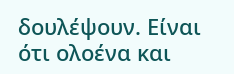δουλέψουν. Είναι ότι ολοένα και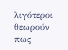λιγότεροι θεωρούν πως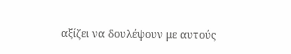αξίζει να δουλέψουν με αυτούς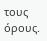τους όρους.